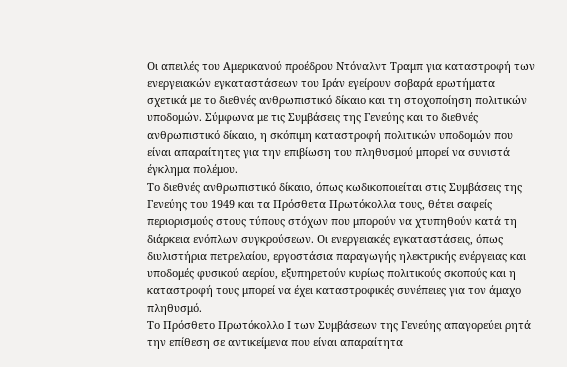Οι απειλές του Αμερικανού προέδρου Ντόναλντ Τραμπ για καταστροφή των ενεργειακών εγκαταστάσεων του Ιράν εγείρουν σοβαρά ερωτήματα σχετικά με το διεθνές ανθρωπιστικό δίκαιο και τη στοχοποίηση πολιτικών υποδομών. Σύμφωνα με τις Συμβάσεις της Γενεύης και το διεθνές ανθρωπιστικό δίκαιο, η σκόπιμη καταστροφή πολιτικών υποδομών που είναι απαραίτητες για την επιβίωση του πληθυσμού μπορεί να συνιστά έγκλημα πολέμου.
Το διεθνές ανθρωπιστικό δίκαιο, όπως κωδικοποιείται στις Συμβάσεις της Γενεύης του 1949 και τα Πρόσθετα Πρωτόκολλα τους, θέτει σαφείς περιορισμούς στους τύπους στόχων που μπορούν να χτυπηθούν κατά τη διάρκεια ενόπλων συγκρούσεων. Οι ενεργειακές εγκαταστάσεις, όπως διυλιστήρια πετρελαίου, εργοστάσια παραγωγής ηλεκτρικής ενέργειας και υποδομές φυσικού αερίου, εξυπηρετούν κυρίως πολιτικούς σκοπούς και η καταστροφή τους μπορεί να έχει καταστροφικές συνέπειες για τον άμαχο πληθυσμό.
Το Πρόσθετο Πρωτόκολλο Ι των Συμβάσεων της Γενεύης απαγορεύει ρητά την επίθεση σε αντικείμενα που είναι απαραίτητα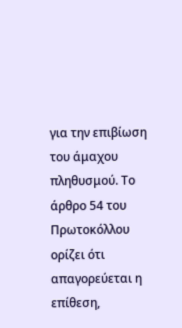για την επιβίωση του άμαχου πληθυσμού. Το άρθρο 54 του Πρωτοκόλλου ορίζει ότι απαγορεύεται η επίθεση,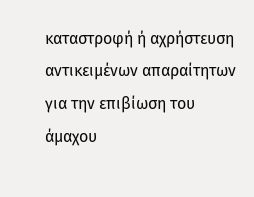καταστροφή ή αχρήστευση αντικειμένων απαραίτητων για την επιβίωση του άμαχου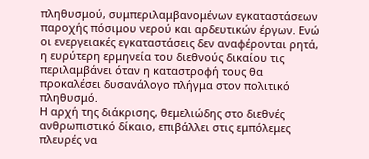πληθυσμού, συμπεριλαμβανομένων εγκαταστάσεων παροχής πόσιμου νερού και αρδευτικών έργων. Ενώ οι ενεργειακές εγκαταστάσεις δεν αναφέρονται ρητά, η ευρύτερη ερμηνεία του διεθνούς δικαίου τις περιλαμβάνει όταν η καταστροφή τους θα προκαλέσει δυσανάλογο πλήγμα στον πολιτικό πληθυσμό.
Η αρχή της διάκρισης, θεμελιώδης στο διεθνές ανθρωπιστικό δίκαιο, επιβάλλει στις εμπόλεμες πλευρές να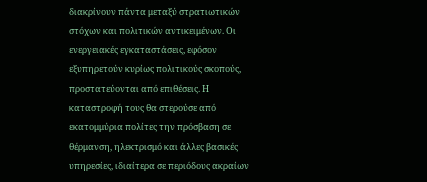διακρίνουν πάντα μεταξύ στρατιωτικών στόχων και πολιτικών αντικειμένων. Οι ενεργειακές εγκαταστάσεις, εφόσον εξυπηρετούν κυρίως πολιτικούς σκοπούς, προστατεύονται από επιθέσεις. Η καταστροφή τους θα στερούσε από εκατομμύρια πολίτες την πρόσβαση σε θέρμανση, ηλεκτρισμό και άλλες βασικές υπηρεσίες, ιδιαίτερα σε περιόδους ακραίων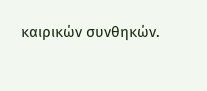καιρικών συνθηκών.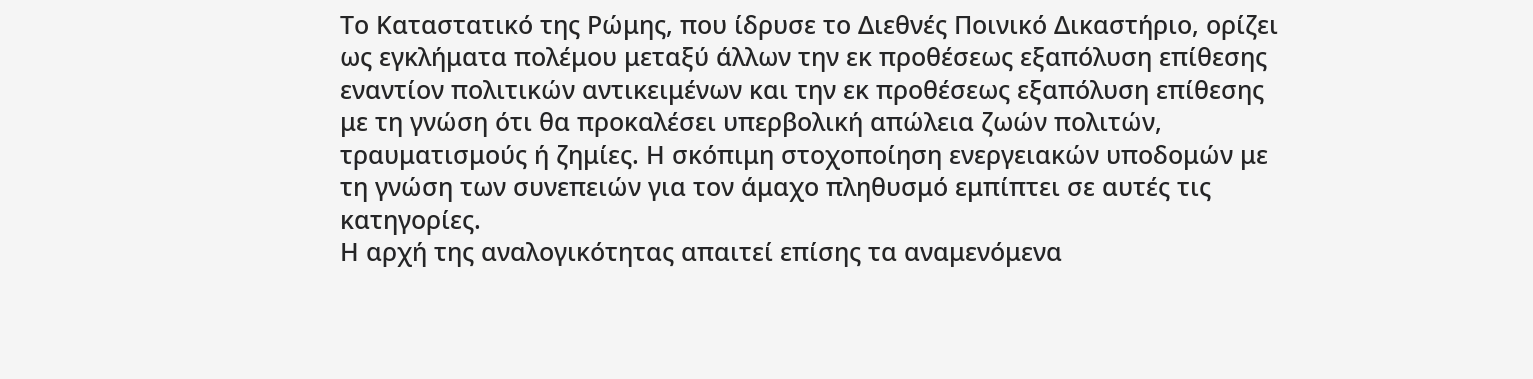Το Καταστατικό της Ρώμης, που ίδρυσε το Διεθνές Ποινικό Δικαστήριο, ορίζει ως εγκλήματα πολέμου μεταξύ άλλων την εκ προθέσεως εξαπόλυση επίθεσης εναντίον πολιτικών αντικειμένων και την εκ προθέσεως εξαπόλυση επίθεσης με τη γνώση ότι θα προκαλέσει υπερβολική απώλεια ζωών πολιτών, τραυματισμούς ή ζημίες. Η σκόπιμη στοχοποίηση ενεργειακών υποδομών με τη γνώση των συνεπειών για τον άμαχο πληθυσμό εμπίπτει σε αυτές τις κατηγορίες.
Η αρχή της αναλογικότητας απαιτεί επίσης τα αναμενόμενα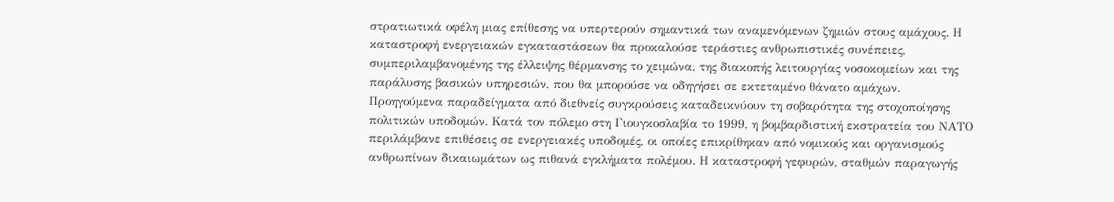στρατιωτικά οφέλη μιας επίθεσης να υπερτερούν σημαντικά των αναμενόμενων ζημιών στους αμάχους. Η καταστροφή ενεργειακών εγκαταστάσεων θα προκαλούσε τεράστιες ανθρωπιστικές συνέπειες, συμπεριλαμβανομένης της έλλειψης θέρμανσης το χειμώνα, της διακοπής λειτουργίας νοσοκομείων και της παράλυσης βασικών υπηρεσιών, που θα μπορούσε να οδηγήσει σε εκτεταμένο θάνατο αμάχων.
Προηγούμενα παραδείγματα από διεθνείς συγκρούσεις καταδεικνύουν τη σοβαρότητα της στοχοποίησης πολιτικών υποδομών. Κατά τον πόλεμο στη Γιουγκοσλαβία το 1999, η βομβαρδιστική εκστρατεία του ΝΑΤΟ περιλάμβανε επιθέσεις σε ενεργειακές υποδομές, οι οποίες επικρίθηκαν από νομικούς και οργανισμούς ανθρωπίνων δικαιωμάτων ως πιθανά εγκλήματα πολέμου. Η καταστροφή γεφυρών, σταθμών παραγωγής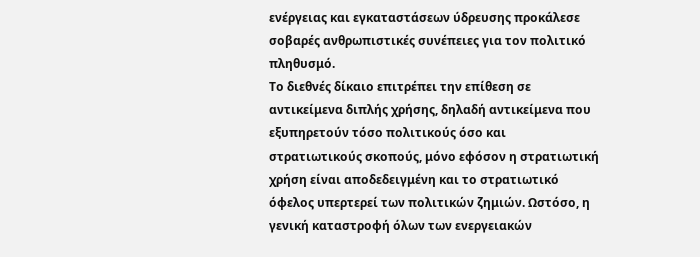ενέργειας και εγκαταστάσεων ύδρευσης προκάλεσε σοβαρές ανθρωπιστικές συνέπειες για τον πολιτικό πληθυσμό.
Το διεθνές δίκαιο επιτρέπει την επίθεση σε αντικείμενα διπλής χρήσης, δηλαδή αντικείμενα που εξυπηρετούν τόσο πολιτικούς όσο και στρατιωτικούς σκοπούς, μόνο εφόσον η στρατιωτική χρήση είναι αποδεδειγμένη και το στρατιωτικό όφελος υπερτερεί των πολιτικών ζημιών. Ωστόσο, η γενική καταστροφή όλων των ενεργειακών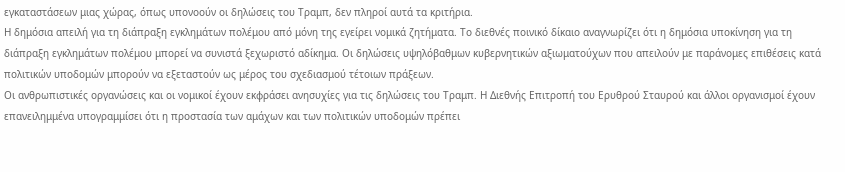εγκαταστάσεων μιας χώρας, όπως υπονοούν οι δηλώσεις του Τραμπ, δεν πληροί αυτά τα κριτήρια.
Η δημόσια απειλή για τη διάπραξη εγκλημάτων πολέμου από μόνη της εγείρει νομικά ζητήματα. Το διεθνές ποινικό δίκαιο αναγνωρίζει ότι η δημόσια υποκίνηση για τη διάπραξη εγκλημάτων πολέμου μπορεί να συνιστά ξεχωριστό αδίκημα. Οι δηλώσεις υψηλόβαθμων κυβερνητικών αξιωματούχων που απειλούν με παράνομες επιθέσεις κατά πολιτικών υποδομών μπορούν να εξεταστούν ως μέρος του σχεδιασμού τέτοιων πράξεων.
Οι ανθρωπιστικές οργανώσεις και οι νομικοί έχουν εκφράσει ανησυχίες για τις δηλώσεις του Τραμπ. Η Διεθνής Επιτροπή του Ερυθρού Σταυρού και άλλοι οργανισμοί έχουν επανειλημμένα υπογραμμίσει ότι η προστασία των αμάχων και των πολιτικών υποδομών πρέπει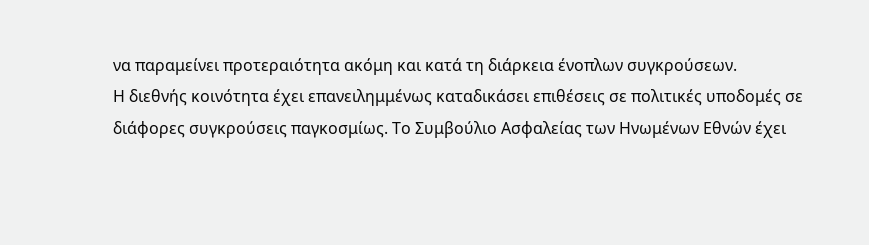να παραμείνει προτεραιότητα ακόμη και κατά τη διάρκεια ένοπλων συγκρούσεων.
Η διεθνής κοινότητα έχει επανειλημμένως καταδικάσει επιθέσεις σε πολιτικές υποδομές σε διάφορες συγκρούσεις παγκοσμίως. Το Συμβούλιο Ασφαλείας των Ηνωμένων Εθνών έχει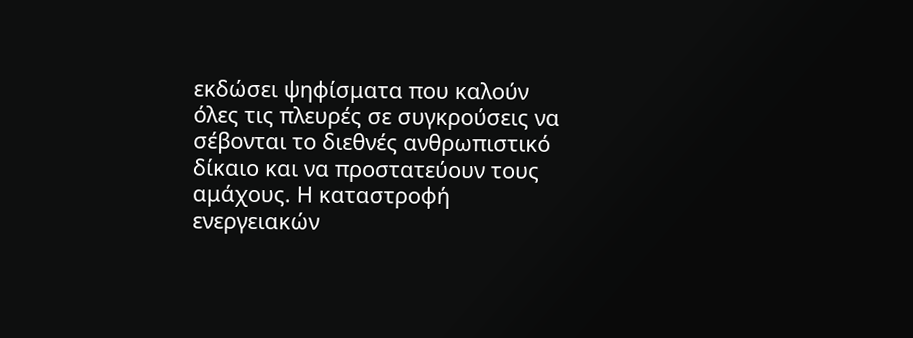εκδώσει ψηφίσματα που καλούν όλες τις πλευρές σε συγκρούσεις να σέβονται το διεθνές ανθρωπιστικό δίκαιο και να προστατεύουν τους αμάχους. Η καταστροφή ενεργειακών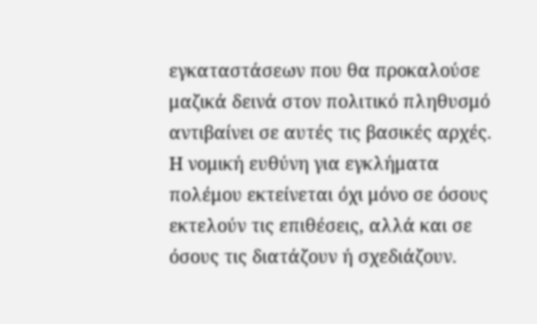εγκαταστάσεων που θα προκαλούσε μαζικά δεινά στον πολιτικό πληθυσμό αντιβαίνει σε αυτές τις βασικές αρχές.
Η νομική ευθύνη για εγκλήματα πολέμου εκτείνεται όχι μόνο σε όσους εκτελούν τις επιθέσεις, αλλά και σε όσους τις διατάζουν ή σχεδιάζουν.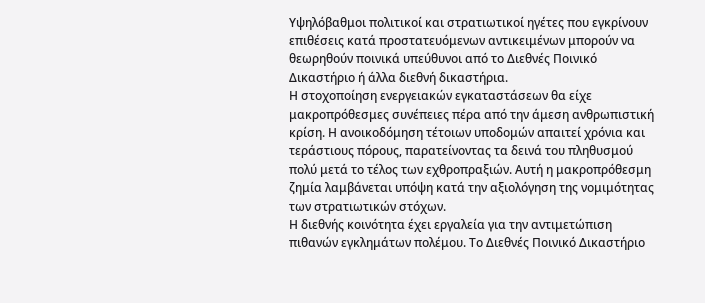Υψηλόβαθμοι πολιτικοί και στρατιωτικοί ηγέτες που εγκρίνουν επιθέσεις κατά προστατευόμενων αντικειμένων μπορούν να θεωρηθούν ποινικά υπεύθυνοι από το Διεθνές Ποινικό Δικαστήριο ή άλλα διεθνή δικαστήρια.
Η στοχοποίηση ενεργειακών εγκαταστάσεων θα είχε μακροπρόθεσμες συνέπειες πέρα από την άμεση ανθρωπιστική κρίση. Η ανοικοδόμηση τέτοιων υποδομών απαιτεί χρόνια και τεράστιους πόρους, παρατείνοντας τα δεινά του πληθυσμού πολύ μετά το τέλος των εχθροπραξιών. Αυτή η μακροπρόθεσμη ζημία λαμβάνεται υπόψη κατά την αξιολόγηση της νομιμότητας των στρατιωτικών στόχων.
Η διεθνής κοινότητα έχει εργαλεία για την αντιμετώπιση πιθανών εγκλημάτων πολέμου. Το Διεθνές Ποινικό Δικαστήριο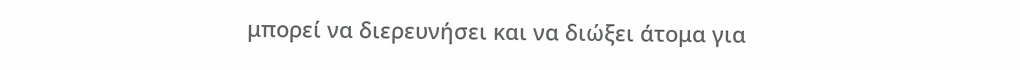μπορεί να διερευνήσει και να διώξει άτομα για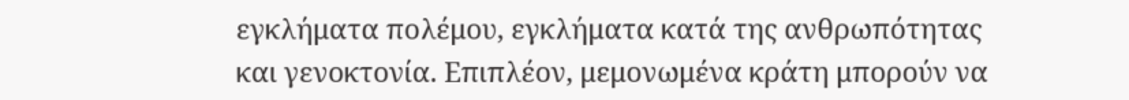εγκλήματα πολέμου, εγκλήματα κατά της ανθρωπότητας και γενοκτονία. Επιπλέον, μεμονωμένα κράτη μπορούν να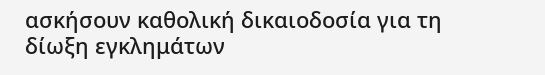ασκήσουν καθολική δικαιοδοσία για τη δίωξη εγκλημάτων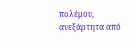πολέμου, ανεξάρτητα από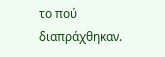το πού διαπράχθηκαν.